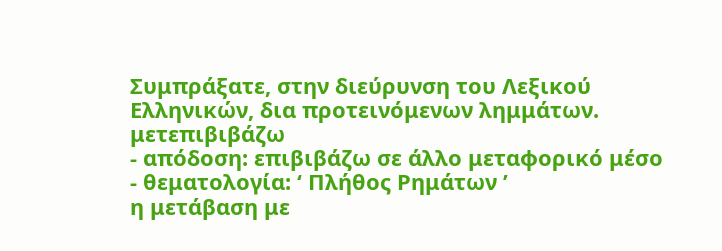Συμπράξατε, στην διεύρυνση του Λεξικού Ελληνικών, δια προτεινόμενων λημμάτων.
μετεπιβιβάζω
- απόδοση: επιβιβάζω σε άλλο μεταφορικό μέσο
- θεματολογία: ‘ Πλήθος Ρημάτων ’
η μετάβαση με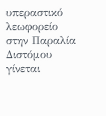υπεραστικό λεωφορείο στην Παραλία Διστόμου γίνεται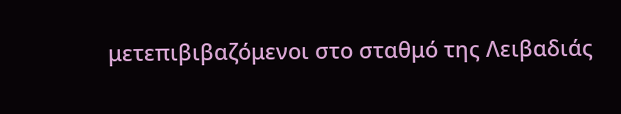μετεπιβιβαζόμενοι στο σταθμό της Λειβαδιάς